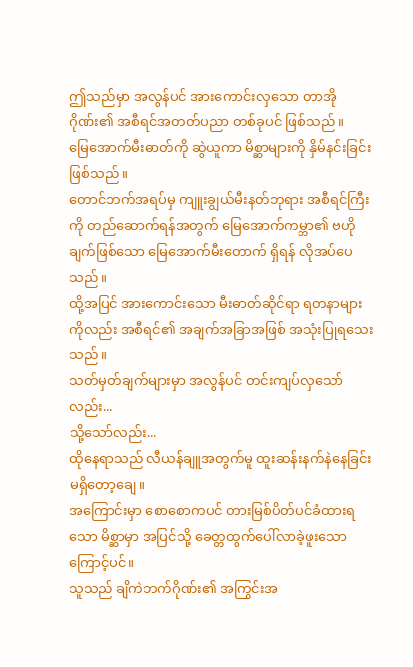ဤသည်မှာ အလွန်ပင် အားကောင်းလှသော တာအိုဂိုဏ်း၏ အစီရင်အတတ်ပညာ တစ်ခုပင် ဖြစ်သည်။
မြေအောက်မီးဓာတ်ကို ဆွဲယူကာ မိစ္ဆာများကို နှိမ်နင်းခြင်း ဖြစ်သည်။
တောင်ဘက်အရပ်မှ ကျူးချွယ်မီးနတ်ဘုရား အစီရင်ကြီးကို တည်ဆောက်ရန်အတွက် မြေအောက်ကမ္ဘာ၏ ဗဟိုချက်ဖြစ်သော မြေအောက်မီးတောက် ရှိရန် လိုအပ်ပေသည်။
ထို့အပြင် အားကောင်းသော မီးဓာတ်ဆိုင်ရာ ရတနာများကိုလည်း အစီရင်၏ အချက်အခြာအဖြစ် အသုံးပြုရသေးသည်။
သတ်မှတ်ချက်များမှာ အလွန်ပင် တင်းကျပ်လှသော်လည်း...
သို့သော်လည်း...
ထိုနေရာသည် လီယန်ချူအတွက်မူ ထူးဆန်းနက်နဲနေခြင်း မရှိတော့ချေ။
အကြောင်းမှာ စောစောကပင် တားမြစ်ပိတ်ပင်ခံထားရသော မိစ္ဆာမှာ အပြင်သို့ ခေတ္တထွက်ပေါ်လာခဲ့ဖူးသောကြောင့်ပင်။
သူသည် ချိကဲဘက်ဂိုဏ်း၏ အကြွင်းအ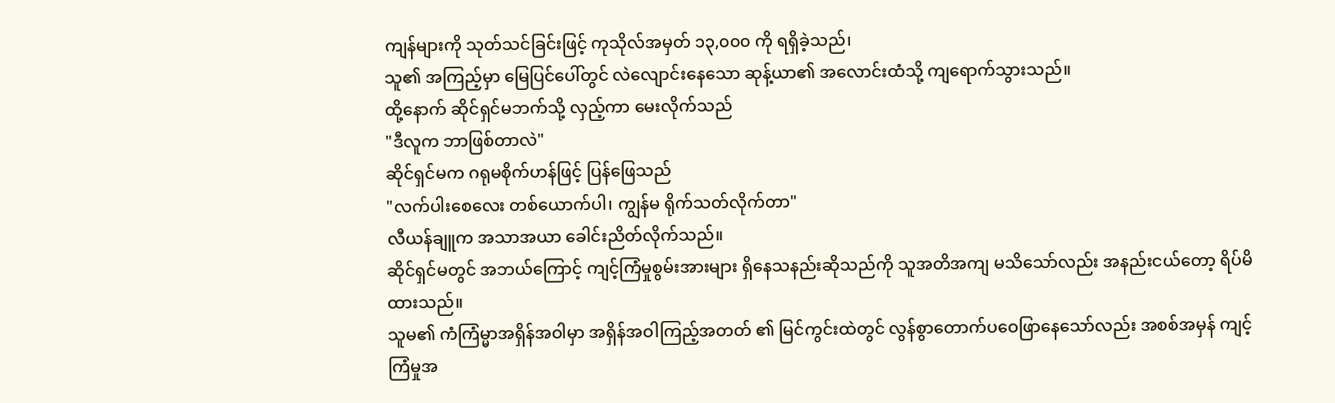ကျန်များကို သုတ်သင်ခြင်းဖြင့် ကုသိုလ်အမှတ် ၁၃,၀၀၀ ကို ရရှိခဲ့သည်၊
သူ၏ အကြည့်မှာ မြေပြင်ပေါ်တွင် လဲလျောင်းနေသော ဆုန့်ယာ၏ အလောင်းထံသို့ ကျရောက်သွားသည်။
ထို့နောက် ဆိုင်ရှင်မဘက်သို့ လှည့်ကာ မေးလိုက်သည်
"ဒီလူက ဘာဖြစ်တာလဲ"
ဆိုင်ရှင်မက ဂရုမစိုက်ဟန်ဖြင့် ပြန်ဖြေသည်
"လက်ပါးစေလေး တစ်ယောက်ပါ၊ ကျွန်မ ရိုက်သတ်လိုက်တာ"
လီယန်ချူက အသာအယာ ခေါင်းညိတ်လိုက်သည်။
ဆိုင်ရှင်မတွင် အဘယ်ကြောင့် ကျင့်ကြံမှုစွမ်းအားများ ရှိနေသနည်းဆိုသည်ကို သူအတိအကျ မသိသော်လည်း အနည်းငယ်တော့ ရိပ်မိထားသည်။
သူမ၏ ကံကြံမ္မာအရှိန်အဝါမှာ အရှိန်အဝါကြည့်အတတ် ၏ မြင်ကွင်းထဲတွင် လွန်စွာတောက်ပဝေဖြာနေသော်လည်း အစစ်အမှန် ကျင့်ကြံမှုအ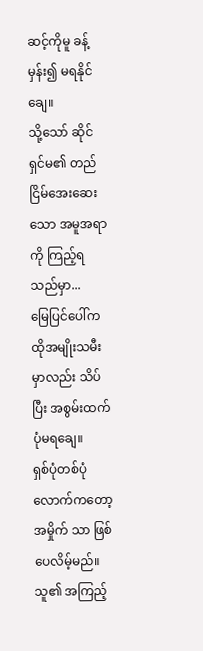ဆင့်ကိုမူ ခန့်မှန်း၍ မရနိုင်ချေ။
သို့သော် ဆိုင်ရှင်မ၏ တည်ငြိမ်အေးဆေးသော အမူအရာကို ကြည့်ရသည်မှာ...
မြေပြင်ပေါ်က ထိုအမျိုးသမီးမှာလည်း သိပ်ပြီး အစွမ်းထက်ပုံမရချေ။
ရှစ်ပုံတစ်ပုံလောက်ကတော့ အမှိုက် သာ ဖြစ်ပေလိမ့်မည်။
သူ၏ အကြည့်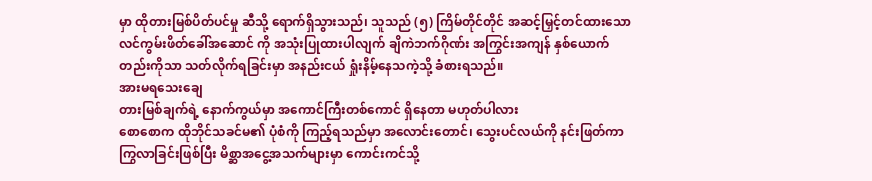မှာ ထိုတားမြစ်ပိတ်ပင်မှု ဆီသို့ ရောက်ရှိသွားသည်၊ သူသည် (၅) ကြိမ်တိုင်တိုင် အဆင့်မြှင့်တင်ထားသော လင်ကွမ်းဖိတ်ခေါ်အဆောင် ကို အသုံးပြုထားပါလျက် ချိကဲဘက်ဂိုဏ်း အကြွင်းအကျန် နှစ်ယောက်တည်းကိုသာ သတ်လိုက်ရခြင်းမှာ အနည်းငယ် ရှုံးနိမ့်နေသကဲ့သို့ ခံစားရသည်။
အားမရသေးချေ
တားမြစ်ချက်ရဲ့ နောက်ကွယ်မှာ အကောင်ကြီးတစ်ကောင် ရှိနေတာ မဟုတ်ပါလား
စောစောက ထိုဘိုင်သခင်မ၏ ပုံစံကို ကြည့်ရသည်မှာ အလောင်းတောင်၊ သွေးပင်လယ်ကို နင်းဖြတ်ကာ ကြွလာခြင်းဖြစ်ပြီး မိစ္ဆာအငွေ့အသက်များမှာ ကောင်းကင်သို့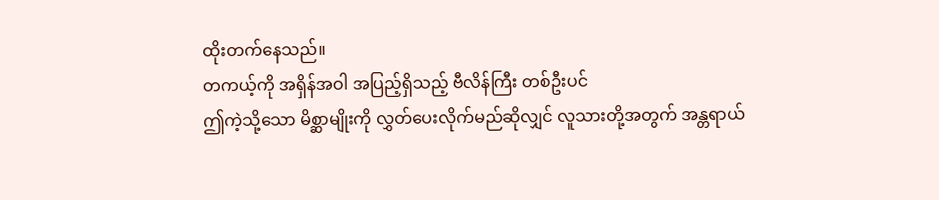ထိုးတက်နေသည်။
တကယ့်ကို အရှိန်အဝါ အပြည့်ရှိသည့် ဗီလိန်ကြီး တစ်ဦးပင်
ဤကဲ့သို့သော မိစ္ဆာမျိုးကို လွှတ်ပေးလိုက်မည်ဆိုလျှင် လူသားတို့အတွက် အန္တရာယ်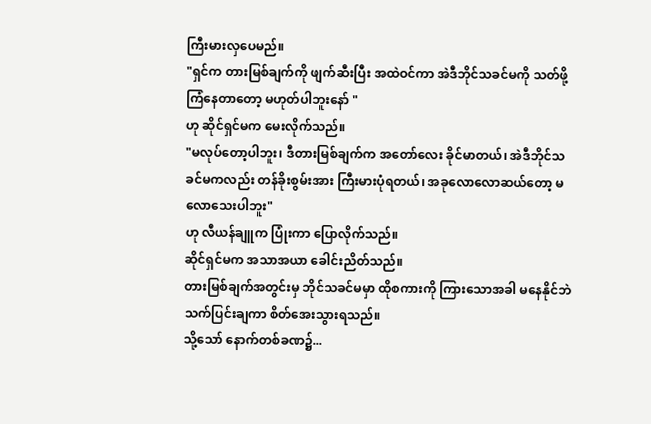ကြီးမားလှပေမည်။
"ရှင်က တားမြစ်ချက်ကို ဖျက်ဆီးပြီး အထဲဝင်ကာ အဲဒီဘိုင်သခင်မကို သတ်ဖို့ ကြံနေတာတော့ မဟုတ်ပါဘူးနော် "
ဟု ဆိုင်ရှင်မက မေးလိုက်သည်။
"မလုပ်တော့ပါဘူး၊ ဒီတားမြစ်ချက်က အတော်လေး ခိုင်မာတယ်၊ အဲဒီဘိုင်သခင်မကလည်း တန်ခိုးစွမ်းအား ကြီးမားပုံရတယ်၊ အခုလောလောဆယ်တော့ မလောသေးပါဘူး"
ဟု လီယန်ချူက ပြုံးကာ ပြောလိုက်သည်။
ဆိုင်ရှင်မက အသာအယာ ခေါင်းညိတ်သည်။
တားမြစ်ချက်အတွင်းမှ ဘိုင်သခင်မမှာ ထိုစကားကို ကြားသောအခါ မနေနိုင်ဘဲ သက်ပြင်းချကာ စိတ်အေးသွားရသည်။
သို့သော် နောက်တစ်ခဏ၌...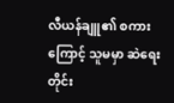လီယန်ချူ၏ စကားကြောင့် သူမမှာ ဆဲရေးတိုင်း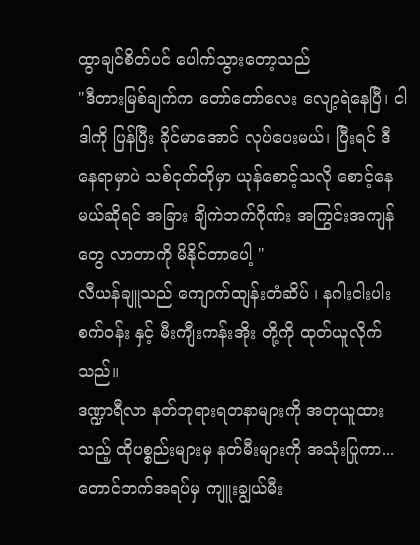ထွာချင်စိတ်ပင် ပေါက်သွားတော့သည်
"ဒီတားမြစ်ချက်က တော်တော်လေး လျော့ရဲနေပြီ၊ ငါဒါကို ပြန်ပြီး ခိုင်မာအောင် လုပ်ပေးမယ်၊ ပြီးရင် ဒီနေရာမှာပဲ သစ်ငုတ်တိုမှာ ယုန်စောင့်သလို စောင့်နေမယ်ဆိုရင် အခြား ချိကဲဘက်ဂိုဏ်း အကြွင်းအကျန်တွေ လာတာကို မိနိုင်တာပေါ့ "
လီယန်ချူသည် ကျောက်ထျန်းတံဆိပ် ၊ နဂါးငါးပါးစက်ဝန်း နှင့် မီးကျီးကန်းအိုး တို့ကို ထုတ်ယူလိုက်သည်။
ဒဏ္ဍာရီလာ နတ်ဘုရားရတနာများကို အတုယူထားသည့် ထိုပစ္စည်းများမှ နတ်မီးများကို အသုံးပြုကာ...
တောင်ဘက်အရပ်မှ ကျူးချွယ်မီး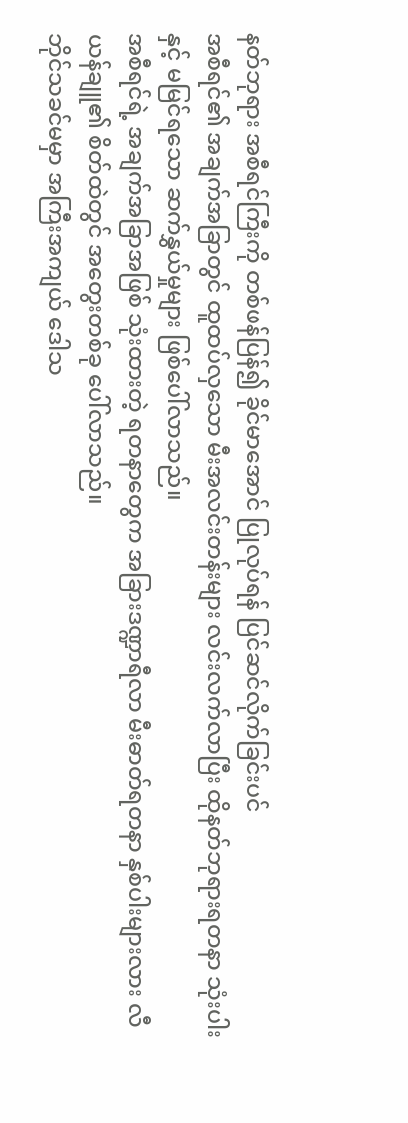နတ်ဘုရား အစီရင်ကြီးကို တစ်ဖန်ပြန်၍ ခိုင်မာအောင် ပြုလုပ်ရန် ပြင်ဆင်လိုက်ခြင်းပင်
အစီရင်၏ အချက်အခြာတွင် ထူထပ်လှသော မီးအလင်းတန်းများ လင်းလက်လာပြီး ထိုနတ်ဘုရားရတနာ သုံးပါးနှင့် မမြင်ရသော ဆက်နွှယ်မှုများ ဖြစ်ပေါ်လာသည်။
အစီရင်ရဲ့ အချက်အခြာအဖြစ် သုံးထားတဲ့ ရတနာတွေက အခြားဒဏ္ဍာရီလာ မီးဓာတ်ရတနာ နှစ်ပါးများလား လီယန်ချူ၏ စိတ်ထဲတွင် အတွေးတစ်ခု ပေါ်လာသည်။
ဘိုင်သခင်မမှာ အကြီးအကျယ် ဒေါသ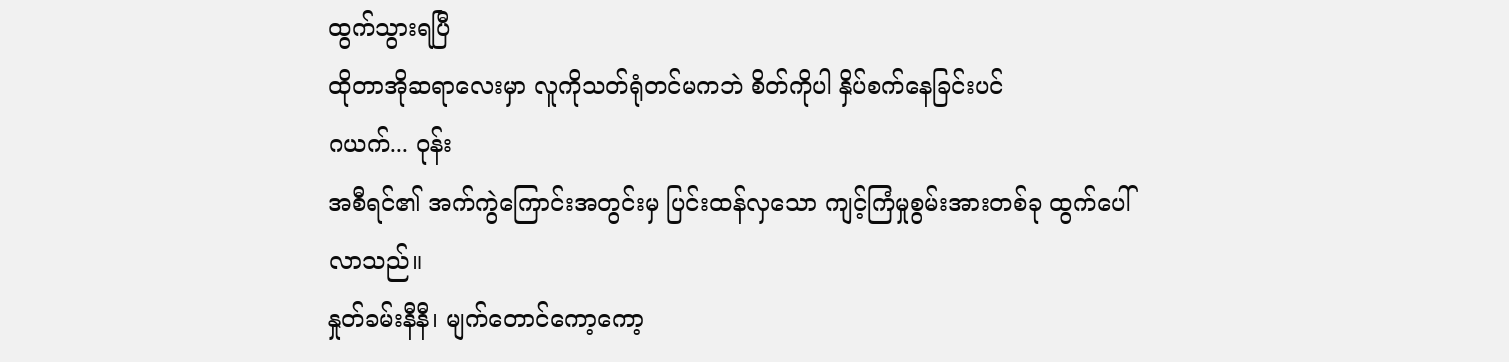ထွက်သွားရပြီ
ထိုတာအိုဆရာလေးမှာ လူကိုသတ်ရုံတင်မကဘဲ စိတ်ကိုပါ နှိပ်စက်နေခြင်းပင်
ဂယက်... ဝုန်း
အစီရင်၏ အက်ကွဲကြောင်းအတွင်းမှ ပြင်းထန်လှသော ကျင့်ကြံမှုစွမ်းအားတစ်ခု ထွက်ပေါ်လာသည်။
နှုတ်ခမ်းနီနီ၊ မျက်တောင်ကော့ကော့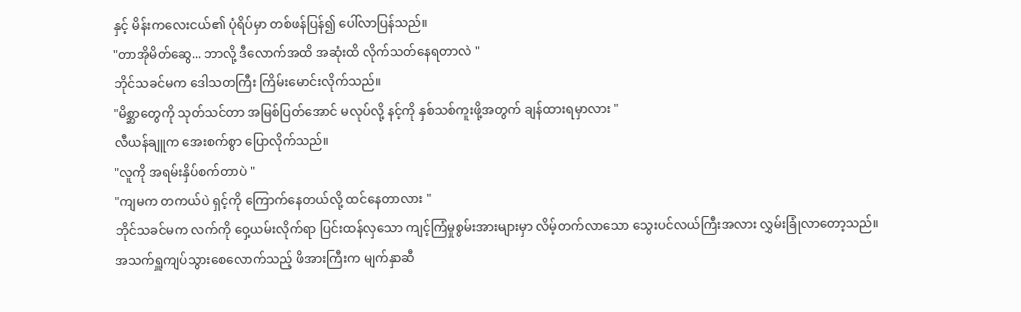နှင့် မိန်းကလေးငယ်၏ ပုံရိပ်မှာ တစ်ဖန်ပြန်၍ ပေါ်လာပြန်သည်။
"တာအိုမိတ်ဆွေ... ဘာလို့ ဒီလောက်အထိ အဆုံးထိ လိုက်သတ်နေရတာလဲ "
ဘိုင်သခင်မက ဒေါသတကြီး ကြိမ်းမောင်းလိုက်သည်။
"မိစ္ဆာတွေကို သုတ်သင်တာ အမြစ်ပြတ်အောင် မလုပ်လို့ နင့်ကို နှစ်သစ်ကူးဖို့အတွက် ချန်ထားရမှာလား "
လီယန်ချူက အေးစက်စွာ ပြောလိုက်သည်။
"လူကို အရမ်းနှိပ်စက်တာပဲ "
"ကျမက တကယ်ပဲ ရှင့်ကို ကြောက်နေတယ်လို့ ထင်နေတာလား "
ဘိုင်သခင်မက လက်ကို ဝှေ့ယမ်းလိုက်ရာ ပြင်းထန်လှသော ကျင့်ကြံမှုစွမ်းအားများမှာ လိမ့်တက်လာသော သွေးပင်လယ်ကြီးအလား လွှမ်းခြုံလာတော့သည်။
အသက်ရှူကျပ်သွားစေလောက်သည့် ဖိအားကြီးက မျက်နှာဆီ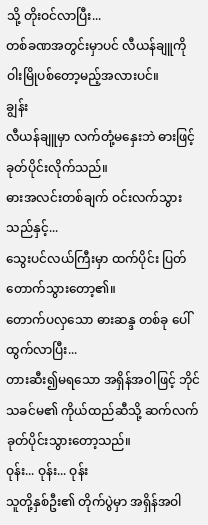သို့ တိုးဝင်လာပြီး...
တစ်ခဏအတွင်းမှာပင် လီယန်ချူကို ဝါးမြိုပစ်တော့မည့်အလားပင်။
ချွန်း
လီယန်ချူမှာ လက်တုံ့မနှေးဘဲ ဓားဖြင့် ခုတ်ပိုင်းလိုက်သည်။
ဓားအလင်းတစ်ချက် ဝင်းလက်သွားသည်နှင့်...
သွေးပင်လယ်ကြီးမှာ ထက်ပိုင်း ပြတ်တောက်သွားတော့၏။
တောက်ပလှသော ဓားဆန္ဒ တစ်ခု ပေါ်ထွက်လာပြီး...
တားဆီး၍မရသော အရှိန်အဝါဖြင့် ဘိုင်သခင်မ၏ ကိုယ်ထည်ဆီသို့ ဆက်လက် ခုတ်ပိုင်းသွားတော့သည်။
ဝုန်း... ဝုန်း... ဝုန်း
သူတို့နှစ်ဦး၏ တိုက်ပွဲမှာ အရှိန်အဝါ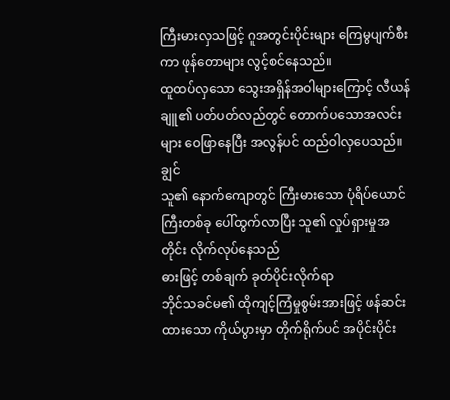ကြီးမားလှသဖြင့် ဂူအတွင်းပိုင်းများ ကြေမွပျက်စီးကာ ဖုန်တောများ လွင့်စင်နေသည်။
ထူထပ်လှသော သွေးအရှိန်အဝါများကြောင့် လီယန်ချူ၏ ပတ်ပတ်လည်တွင် တောက်ပသောအလင်းများ ဝေဖြာနေပြီး အလွန်ပင် ထည်ဝါလှပေသည်။
ချွင်
သူ၏ နောက်ကျောတွင် ကြီးမားသော ပုံရိပ်ယောင်ကြီးတစ်ခု ပေါ်ထွက်လာပြီး သူ၏ လှုပ်ရှားမှုအတိုင်း လိုက်လုပ်နေသည်
ဓားဖြင့် တစ်ချက် ခုတ်ပိုင်းလိုက်ရာ
ဘိုင်သခင်မ၏ ထိုကျင့်ကြံမှုစွမ်းအားဖြင့် ဖန်ဆင်းထားသော ကိုယ်ပွားမှာ တိုက်ရိုက်ပင် အပိုင်းပိုင်း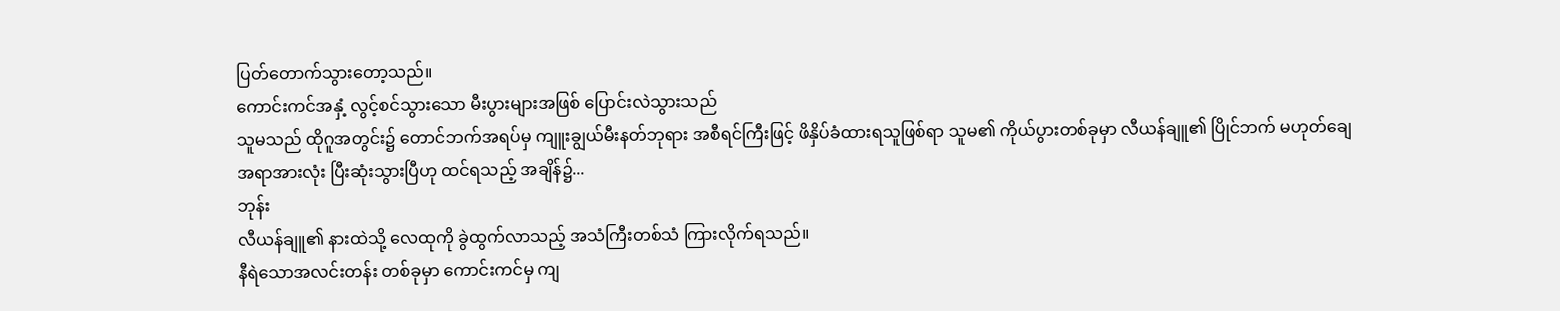ပြတ်တောက်သွားတော့သည်။
ကောင်းကင်အနှံ့ လွင့်စင်သွားသော မီးပွားများအဖြစ် ပြောင်းလဲသွားသည်
သူမသည် ထိုဂူအတွင်း၌ တောင်ဘက်အရပ်မှ ကျူးချွယ်မီးနတ်ဘုရား အစီရင်ကြီးဖြင့် ဖိနှိပ်ခံထားရသူဖြစ်ရာ သူမ၏ ကိုယ်ပွားတစ်ခုမှာ လီယန်ချူ၏ ပြိုင်ဘက် မဟုတ်ချေ
အရာအားလုံး ပြီးဆုံးသွားပြီဟု ထင်ရသည့် အချိန်၌...
ဘုန်း
လီယန်ချူ၏ နားထဲသို့ လေထုကို ခွဲထွက်လာသည့် အသံကြီးတစ်သံ ကြားလိုက်ရသည်။
နီရဲသောအလင်းတန်း တစ်ခုမှာ ကောင်းကင်မှ ကျ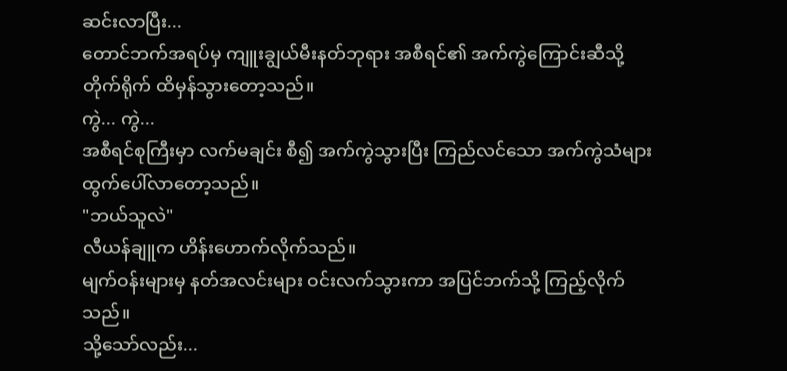ဆင်းလာပြီး...
တောင်ဘက်အရပ်မှ ကျူးချွယ်မီးနတ်ဘုရား အစီရင်၏ အက်ကွဲကြောင်းဆီသို့ တိုက်ရိုက် ထိမှန်သွားတော့သည်။
ကွဲ... ကွဲ...
အစီရင်စုကြီးမှာ လက်မချင်း စီ၍ အက်ကွဲသွားပြီး ကြည်လင်သော အက်ကွဲသံများ ထွက်ပေါ်လာတော့သည်။
"ဘယ်သူလဲ"
လီယန်ချူက ဟိန်းဟောက်လိုက်သည်။
မျက်ဝန်းများမှ နတ်အလင်းများ ဝင်းလက်သွားကာ အပြင်ဘက်သို့ ကြည့်လိုက်သည်။
သို့သော်လည်း...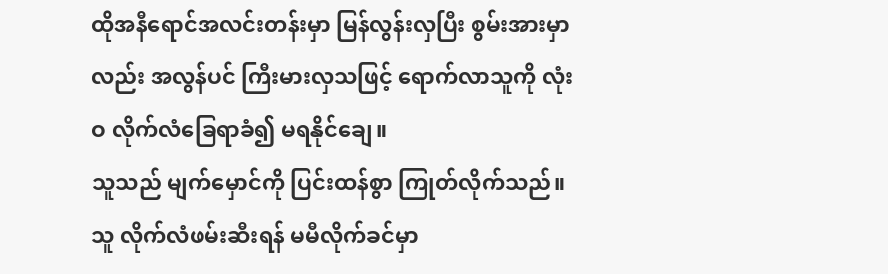ထိုအနီရောင်အလင်းတန်းမှာ မြန်လွန်းလှပြီး စွမ်းအားမှာလည်း အလွန်ပင် ကြီးမားလှသဖြင့် ရောက်လာသူကို လုံးဝ လိုက်လံခြေရာခံ၍ မရနိုင်ချေ။
သူသည် မျက်မှောင်ကို ပြင်းထန်စွာ ကြုတ်လိုက်သည်။
သူ လိုက်လံဖမ်းဆီးရန် မမီလိုက်ခင်မှာ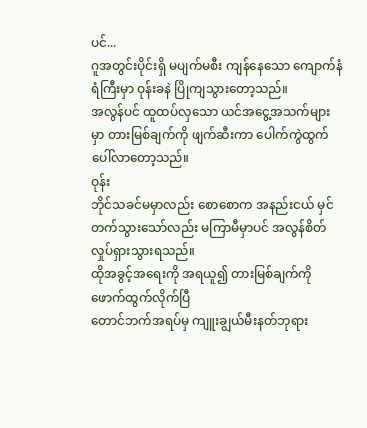ပင်...
ဂူအတွင်းပိုင်းရှိ မပျက်မစီး ကျန်နေသော ကျောက်နံရံကြီးမှာ ဝုန်းခနဲ ပြိုကျသွားတော့သည်။
အလွန်ပင် ထူထပ်လှသော ယင်အငွေ့အသက်များ မှာ တားမြစ်ချက်ကို ဖျက်ဆီးကာ ပေါက်ကွဲထွက်ပေါ်လာတော့သည်။
ဝုန်း
ဘိုင်သခင်မမှာလည်း စောစောက အနည်းငယ် မှင်တက်သွားသော်လည်း မကြာမီမှာပင် အလွန်စိတ်လှုပ်ရှားသွားရသည်။
ထိုအခွင့်အရေးကို အရယူ၍ တားမြစ်ချက်ကို ဖောက်ထွက်လိုက်ပြီ
တောင်ဘက်အရပ်မှ ကျူးချွယ်မီးနတ်ဘုရား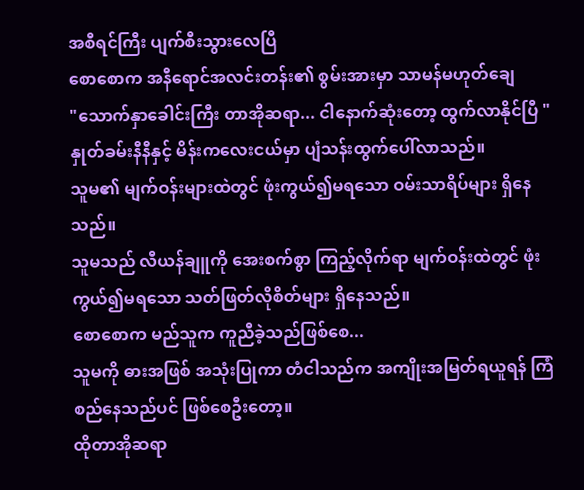အစီရင်ကြီး ပျက်စီးသွားလေပြီ
စောစောက အနီရောင်အလင်းတန်း၏ စွမ်းအားမှာ သာမန်မဟုတ်ချေ
"သောက်နှာခေါင်းကြီး တာအိုဆရာ... ငါနောက်ဆုံးတော့ ထွက်လာနိုင်ပြီ "
နှုတ်ခမ်းနီနီနှင့် မိန်းကလေးငယ်မှာ ပျံသန်းထွက်ပေါ်လာသည်။
သူမ၏ မျက်ဝန်းများထဲတွင် ဖုံးကွယ်၍မရသော ဝမ်းသာရိပ်များ ရှိနေသည်။
သူမသည် လီယန်ချူကို အေးစက်စွာ ကြည့်လိုက်ရာ မျက်ဝန်းထဲတွင် ဖုံးကွယ်၍မရသော သတ်ဖြတ်လိုစိတ်များ ရှိနေသည်။
စောစောက မည်သူက ကူညီခဲ့သည်ဖြစ်စေ...
သူမကို ဓားအဖြစ် အသုံးပြုကာ တံငါသည်က အကျိုးအမြတ်ရယူရန် ကြံစည်နေသည်ပင် ဖြစ်စေဦးတော့။
ထိုတာအိုဆရာ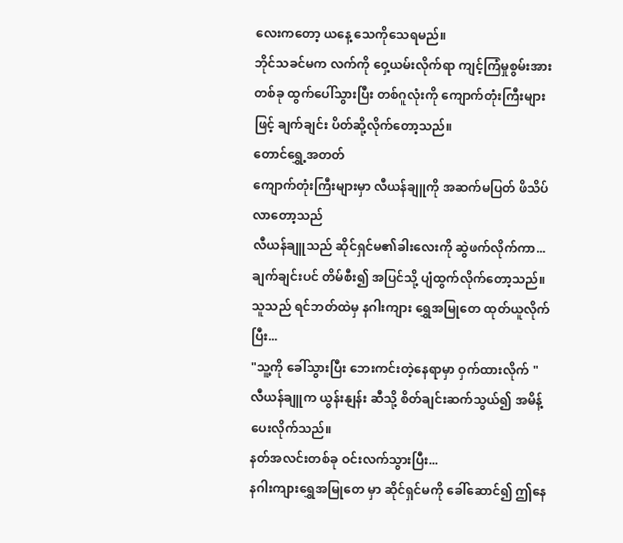လေးကတော့ ယနေ့ သေကိုသေရမည်။
ဘိုင်သခင်မက လက်ကို ဝှေ့ယမ်းလိုက်ရာ ကျင့်ကြံမှုစွမ်းအားတစ်ခု ထွက်ပေါ်သွားပြီး တစ်ဂူလုံးကို ကျောက်တုံးကြီးများဖြင့် ချက်ချင်း ပိတ်ဆို့လိုက်တော့သည်။
တောင်ရွှေ့အတတ်
ကျောက်တုံးကြီးများမှာ လီယန်ချူကို အဆက်မပြတ် ဖိသိပ်လာတော့သည်
လီယန်ချူသည် ဆိုင်ရှင်မ၏ခါးလေးကို ဆွဲဖက်လိုက်ကာ...
ချက်ချင်းပင် တိမ်စီး၍ အပြင်သို့ ပျံထွက်လိုက်တော့သည်။
သူသည် ရင်ဘတ်ထဲမှ နဂါးကျား ရွှေအမြုတေ ထုတ်ယူလိုက်ပြီး...
"သူ့ကို ခေါ်သွားပြီး ဘေးကင်းတဲ့နေရာမှာ ဝှက်ထားလိုက် "
လီယန်ချူက ယွန်းနျန်း ဆီသို့ စိတ်ချင်းဆက်သွယ်၍ အမိန့်ပေးလိုက်သည်။
နတ်အလင်းတစ်ခု ဝင်းလက်သွားပြီး...
နဂါးကျားရွှေအမြုတေ မှာ ဆိုင်ရှင်မကို ခေါ်ဆောင်၍ ဤနေ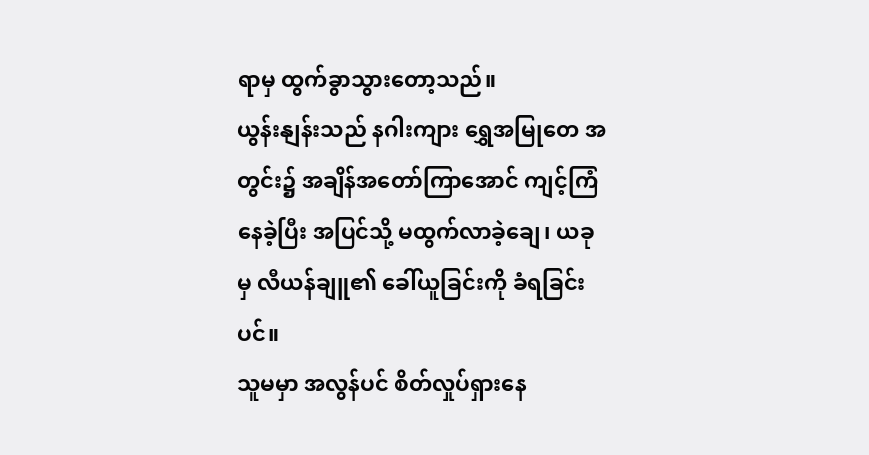ရာမှ ထွက်ခွာသွားတော့သည်။
ယွန်းနျန်းသည် နဂါးကျား ရွှေအမြုတေ အတွင်း၌ အချိန်အတော်ကြာအောင် ကျင့်ကြံနေခဲ့ပြီး အပြင်သို့ မထွက်လာခဲ့ချေ၊ ယခုမှ လီယန်ချူ၏ ခေါ်ယူခြင်းကို ခံရခြင်းပင်။
သူမမှာ အလွန်ပင် စိတ်လှုပ်ရှားနေ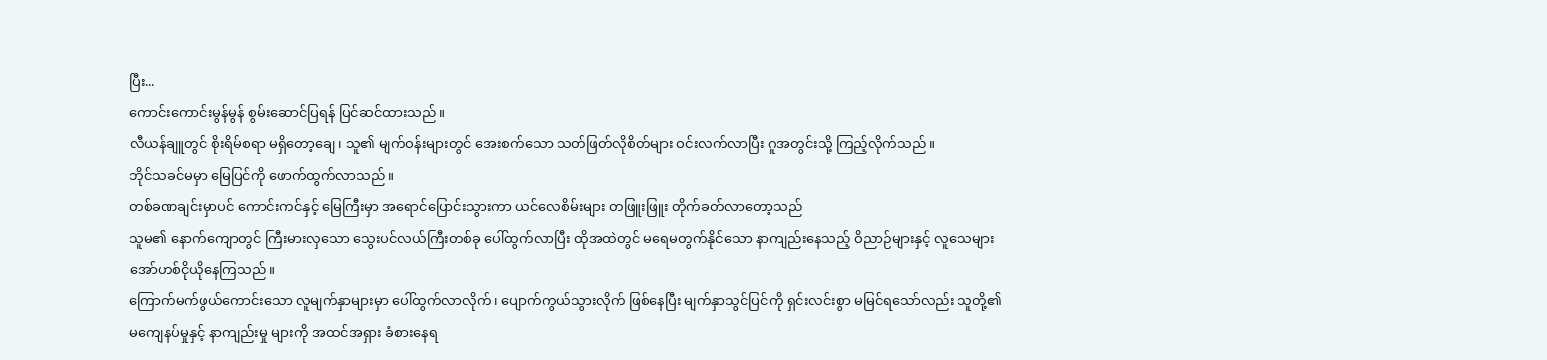ပြီး...
ကောင်းကောင်းမွန်မွန် စွမ်းဆောင်ပြရန် ပြင်ဆင်ထားသည်။
လီယန်ချူတွင် စိုးရိမ်စရာ မရှိတော့ချေ၊ သူ၏ မျက်ဝန်းများတွင် အေးစက်သော သတ်ဖြတ်လိုစိတ်များ ဝင်းလက်လာပြီး ဂူအတွင်းသို့ ကြည့်လိုက်သည်။
ဘိုင်သခင်မမှာ မြေပြင်ကို ဖောက်ထွက်လာသည်။
တစ်ခဏချင်းမှာပင် ကောင်းကင်နှင့် မြေကြီးမှာ အရောင်ပြောင်းသွားကာ ယင်လေစိမ်းများ တဖြူးဖြူး တိုက်ခတ်လာတော့သည်
သူမ၏ နောက်ကျောတွင် ကြီးမားလှသော သွေးပင်လယ်ကြီးတစ်ခု ပေါ်ထွက်လာပြီး ထိုအထဲတွင် မရေမတွက်နိုင်သော နာကျည်းနေသည့် ဝိညာဉ်များနှင့် လူသေများ အော်ဟစ်ငိုယိုနေကြသည်။
ကြောက်မက်ဖွယ်ကောင်းသော လူမျက်နှာများမှာ ပေါ်ထွက်လာလိုက်၊ ပျောက်ကွယ်သွားလိုက် ဖြစ်နေပြီး မျက်နှာသွင်ပြင်ကို ရှင်းလင်းစွာ မမြင်ရသော်လည်း သူတို့၏ မကျေနပ်မှုနှင့် နာကျည်းမှု များကို အထင်အရှား ခံစားနေရ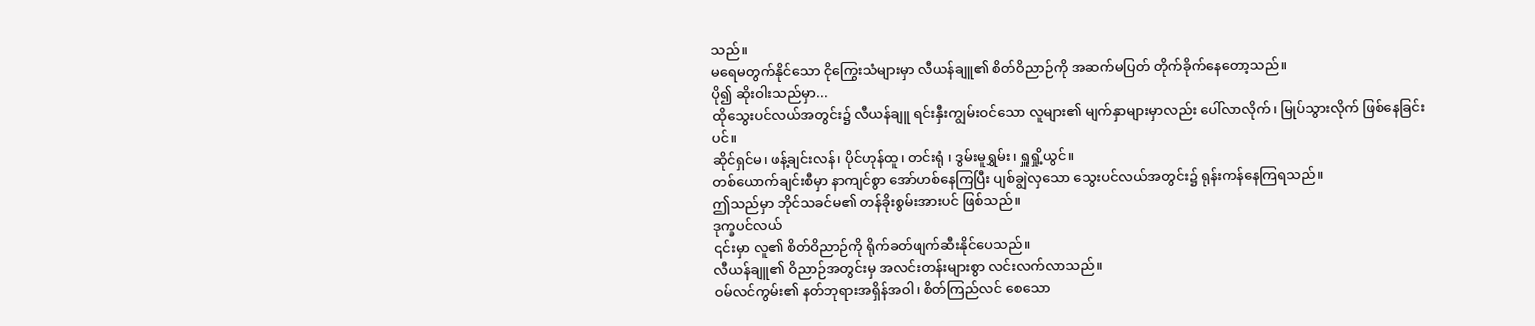သည်။
မရေမတွက်နိုင်သော ငိုကြွေးသံများမှာ လီယန်ချူ၏ စိတ်ဝိညာဉ်ကို အဆက်မပြတ် တိုက်ခိုက်နေတော့သည်။
ပို၍ ဆိုးဝါးသည်မှာ...
ထိုသွေးပင်လယ်အတွင်း၌ လီယန်ချူ ရင်းနှီးကျွမ်းဝင်သော လူများ၏ မျက်နှာများမှာလည်း ပေါ်လာလိုက်၊ မြုပ်သွားလိုက် ဖြစ်နေခြင်းပင်။
ဆိုင်ရှင်မ၊ ဖန့်ချင်းလန်၊ ပိုင်ဟုန်ထူ၊ တင်းရုံ ၊ ဒွမ်းမူရွှမ်း၊ ရှူရှို့ယွင်။
တစ်ယောက်ချင်းစီမှာ နာကျင်စွာ အော်ဟစ်နေကြပြီး ပျစ်ချွဲလှသော သွေးပင်လယ်အတွင်း၌ ရုန်းကန်နေကြရသည်။
ဤသည်မှာ ဘိုင်သခင်မ၏ တန်ခိုးစွမ်းအားပင် ဖြစ်သည်။
ဒုက္ခပင်လယ်
၎င်းမှာ လူ၏ စိတ်ဝိညာဉ်ကို ရိုက်ခတ်ဖျက်ဆီးနိုင်ပေသည်။
လီယန်ချူ၏ ဝိညာဉ်အတွင်းမှ အလင်းတန်းများစွာ လင်းလက်လာသည်။
ဝမ်လင်ကွမ်း၏ နတ်ဘုရားအရှိန်အဝါ၊ စိတ်ကြည်လင် စေသော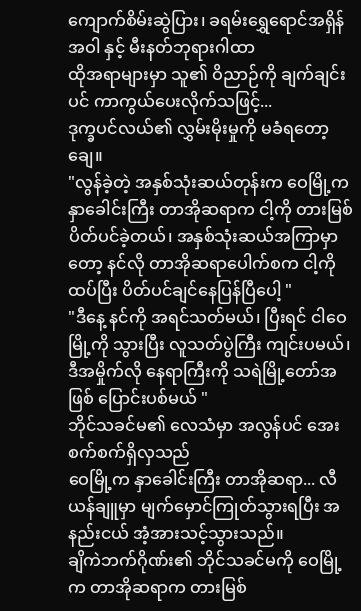ကျောက်စိမ်းဆွဲပြား၊ ခရမ်းရွှေရောင်အရှိန်အဝါ နှင့် မီးနတ်ဘုရားဂါထာ
ထိုအရာများမှာ သူ၏ ဝိညာဉ်ကို ချက်ချင်းပင် ကာကွယ်ပေးလိုက်သဖြင့်...
ဒုက္ခပင်လယ်၏ လွှမ်းမိုးမှုကို မခံရတော့ချေ။
"လွန်ခဲ့တဲ့ အနှစ်သုံးဆယ်တုန်းက ဝေမြို့က နှာခေါင်းကြီး တာအိုဆရာက ငါ့ကို တားမြစ်ပိတ်ပင်ခဲ့တယ်၊ အနှစ်သုံးဆယ်အကြာမှာတော့ နင်လို တာအိုဆရာပေါက်စက ငါ့ကို ထပ်ပြီး ပိတ်ပင်ချင်နေပြန်ပြီပေါ့ "
"ဒီနေ့ နင်ကို အရင်သတ်မယ်၊ ပြီးရင် ငါဝေမြို့ကို သွားပြီး လူသတ်ပွဲကြီး ကျင်းပမယ်၊ ဒီအမှိုက်လို နေရာကြီးကို သရဲမြို့တော်အဖြစ် ပြောင်းပစ်မယ် "
ဘိုင်သခင်မ၏ လေသံမှာ အလွန်ပင် အေးစက်စက်ရှိလှသည်
ဝေမြို့က နှာခေါင်းကြီး တာအိုဆရာ... လီယန်ချူမှာ မျက်မှောင်ကြုတ်သွားရပြီး အနည်းငယ် အံ့အားသင့်သွားသည်။
ချိကဲဘက်ဂိုဏ်း၏ ဘိုင်သခင်မကို ဝေမြို့က တာအိုဆရာက တားမြစ်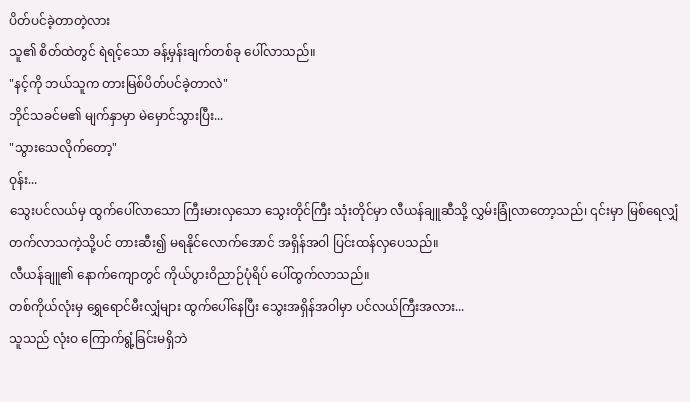ပိတ်ပင်ခဲ့တာတဲ့လား
သူ၏ စိတ်ထဲတွင် ရဲရင့်သော ခန့်မှန်းချက်တစ်ခု ပေါ်လာသည်။
"နင့်ကို ဘယ်သူက တားမြစ်ပိတ်ပင်ခဲ့တာလဲ"
ဘိုင်သခင်မ၏ မျက်နှာမှာ မဲမှောင်သွားပြီး...
"သွားသေလိုက်တော့"
ဝုန်း...
သွေးပင်လယ်မှ ထွက်ပေါ်လာသော ကြီးမားလှသော သွေးတိုင်ကြီး သုံးတိုင်မှာ လီယန်ချူဆီသို့ လွှမ်းခြုံလာတော့သည်၊ ၎င်းမှာ မြစ်ရေလျှံတက်လာသကဲ့သို့ပင် တားဆီး၍ မရနိုင်လောက်အောင် အရှိန်အဝါ ပြင်းထန်လှပေသည်။
လီယန်ချူ၏ နောက်ကျောတွင် ကိုယ်ပွားဝိညာဉ်ပုံရိပ် ပေါ်ထွက်လာသည်။
တစ်ကိုယ်လုံးမှ ရွှေရောင်မီးလျှံများ ထွက်ပေါ်နေပြီး သွေးအရှိန်အဝါမှာ ပင်လယ်ကြီးအလား...
သူသည် လုံးဝ ကြောက်ရွံ့ခြင်းမရှိဘဲ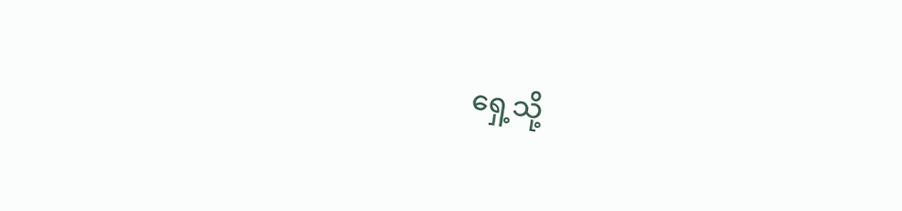ရှေ့သို့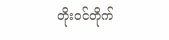တိုးဝင်တိုက်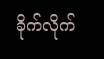ခိုက်လိုက်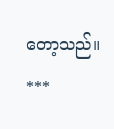တော့သည်။
***